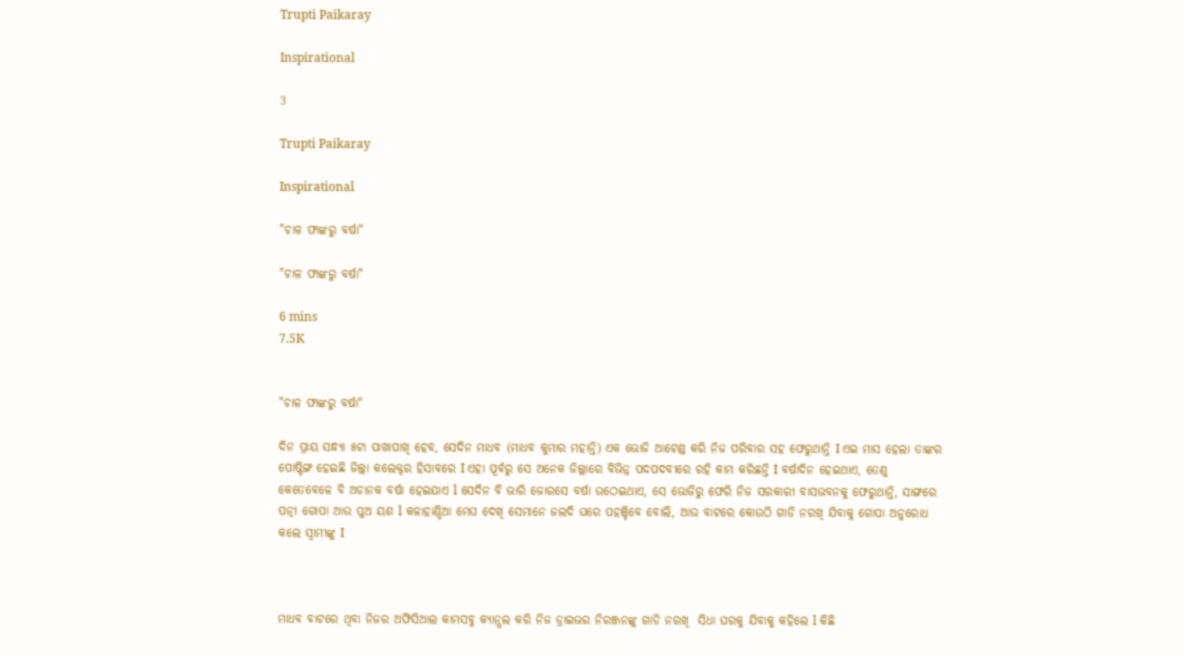Trupti Paikaray

Inspirational

3

Trupti Paikaray

Inspirational

"ଚାଳ ଫାଙ୍କରୁ ବର୍ଷା"

"ଚାଳ ଫାଙ୍କରୁ ବର୍ଷା"

6 mins
7.5K


"ଚାଳ ଫାଙ୍କରୁ ବର୍ଷା"

ଦିନ ପ୍ରାୟ ସନ୍ଧ୍ୟା ୫ଟା ପାଖାପାଖି ହେବ, ସେଦିନ ମାଧବ (ମାଧବ କୁମାର ମହାନ୍ତି) ଏକ ଭୋଜି ଆଟେଣ୍ଡ କରି ନିଜ ପରିବାର ସହ ଫେରୁଥାନ୍ତି I ଏଇ ମାସ ହେଲା ତାଙ୍କର ପୋଷ୍ଟିଙ୍ଗ ହେଇଛି ଜିଲ୍ଲା କଲେକ୍ଟର ହିସାବରେ I ଏହା ପୂର୍ବରୁ ସେ ଅନେକ ଜିଲ୍ଲାରେ ବିଭିନ୍ନ ପଦପଦବୀରେ ରହି କାମ କରିଛନ୍ତି I ବର୍ଷାଦିନ ହେଇଥାଏ, ତେଣୁ କେତେବେଳେ ବି ଅଚାନକ ବର୍ଷା ହେଇଯାଏ l ସେଦିନ ବି ଭାରି ଜୋରସେ ବର୍ଷା ଉଠେଇଥାଏ, ସେ ଭୋଜିରୁ ଫେରି ନିଜ ସରକାରୀ ବାସଭବନକୁ ଫେରୁଥାନ୍ତି, ସାଙ୍ଗରେ ପତ୍ନୀ ଗୋପା ଆଉ ପୁଅ ୟଶ l କଳାହାଣ୍ଡିଆ ମେଘ ଦେଖି ସେମାନେ ଜଲଦି ଘରେ ପହଞ୍ଚିବେ ବୋଲି, ଆଉ ବାଟରେ କୋଉଠି ଗାଡି ନରଖି ଯିବାକୁ ଗୋପା ଅନୁରୋଧ କଲେ ସ୍ୱାମୀଙ୍କୁ I



ମାଧବ ବାଟରେ ଥିବା ନିଜର ଅଫିସିଆଲ କାମସବୁ କ୍ୟାନ୍ସଲ କରି ନିଜ ଡ୍ରାଇଭର ନିରଞ୍ଜନଙ୍କୁ ଗାଡି ନରଖି  ସିଧା ଘରକୁ ଯିବାକୁ କହିଲେ l କିଛି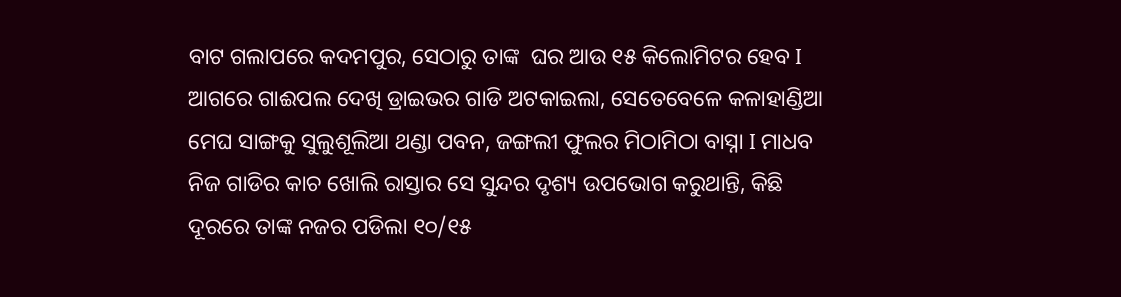ବାଟ ଗଲାପରେ କଦମପୁର, ସେଠାରୁ ତାଙ୍କ  ଘର ଆଉ ୧୫ କିଲୋମିଟର ହେବ I ଆଗରେ ଗାଈପଲ ଦେଖି ଡ୍ରାଇଭର ଗାଡି ଅଟକାଇଲା, ସେତେବେଳେ କଳାହାଣ୍ଡିଆ ମେଘ ସାଙ୍ଗକୁ ସୁଲୁଶୂଲିଆ ଥଣ୍ଡା ପବନ, ଜଙ୍ଗଲୀ ଫୁଲର ମିଠାମିଠା ବାସ୍ନା I ମାଧବ ନିଜ ଗାଡିର କାଚ ଖୋଲି ରାସ୍ତାର ସେ ସୁନ୍ଦର ଦୃଶ୍ୟ ଉପଭୋଗ କରୁଥାନ୍ତି, କିଛି ଦୂରରେ ତାଙ୍କ ନଜର ପଡିଲା ୧୦/୧୫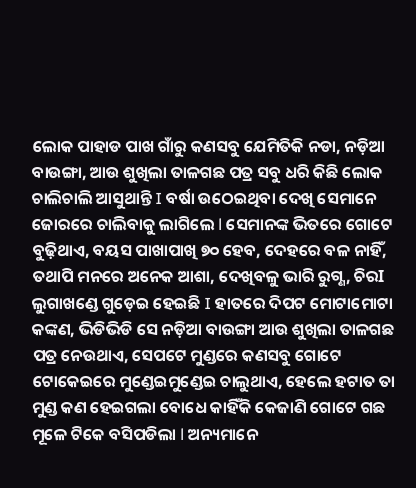ଲୋକ ପାହାଡ ପାଖ ଗାଁରୁ କଣସବୁ ଯେମିତିକି ନଡା, ନଡ଼ିଆ ବାଉଙ୍ଗା, ଆଉ ଶୁଖିଲା ତାଳଗଛ ପତ୍ର ସବୁ ଧରି କିଛି ଲୋକ ଚାଲିଚାଲି ଆସୁଥାନ୍ତି I ବର୍ଷା ଉଠେଇଥିବା ଦେଖି ସେମାନେ ଜୋରରେ ଚାଲିବାକୁ ଲାଗିଲେ l ସେମାନଙ୍କ ଭିତରେ ଗୋଟେ ବୁଢ଼ିଥାଏ, ବୟସ ପାଖାପାଖି ୭୦ ହେବ, ଦେହରେ ବଳ ନାହିଁ, ତଥାପି ମନରେ ଅନେକ ଆଶା, ଦେଖିବଳୁ ଭାରି ରୁଗ୍ଣ, ଚିରI ଲୁଗାଖଣ୍ଡେ ଗୁଡ଼େଇ ହେଇଛି I ହାତରେ ଦିପଟ ମୋଟାମୋଟା କଙ୍କଣ, ଭିଡିଭିଡି ସେ ନଡ଼ିଆ ବାଉଙ୍ଗା ଆଉ ଶୁଖିଲା ତାଳଗଛ ପତ୍ର ନେଉଥାଏ, ସେପଟେ ମୁଣ୍ଡରେ କଣସବୁ ଗୋଟେ ଟୋକେଇରେ ମୁଣ୍ଡେଇମୁଣ୍ଡେଇ ଚାଲୁଥାଏ, ହେଲେ ହଟାତ ତା ମୁଣ୍ଡ କଣ ହେଇଗଲା ବୋଧେ କାହିଁକି କେଜାଣି ଗୋଟେ ଗଛ ମୂଳେ ଟିକେ ବସିପଡିଲା l ଅନ୍ୟମାନେ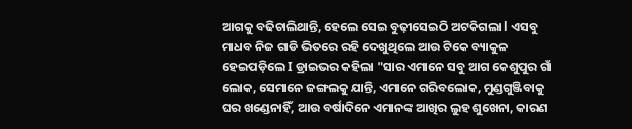ଆଗକୁ ବଢିଚାଲିଥାନ୍ତି, ହେଲେ ସେଇ ବୁଢ଼ୀସେଇଠି ଅଟକିଗଲା l ଏସବୁ ମାଧବ ନିଜ ଗାଡି ଭିତରେ ରହି ଦେଖୁଥିଲେ ଆଉ ଟିକେ ବ୍ୟାକୁଳ ହେଇପଡ଼ିଲେ I ଡ୍ରାଇଭର କହିଲା "ସାର ଏମାନେ ସବୁ ଆଗ କେଶୁପୁର ଗାଁ ଲୋକ, ସେମାନେ ଜଙ୍ଗଲକୁ ଯାନ୍ତି, ଏମାନେ ଗରିବଲୋକ, ମୁଣ୍ଡଗୁଞ୍ଜିବାକୁ ଘର ଖଣ୍ଡେନାହିଁ, ଆଉ ବର୍ଷାଦିନେ ଏମାନଙ୍କ ଆଖିର ଲୁହ ଶୁଖେନା, କାରଣ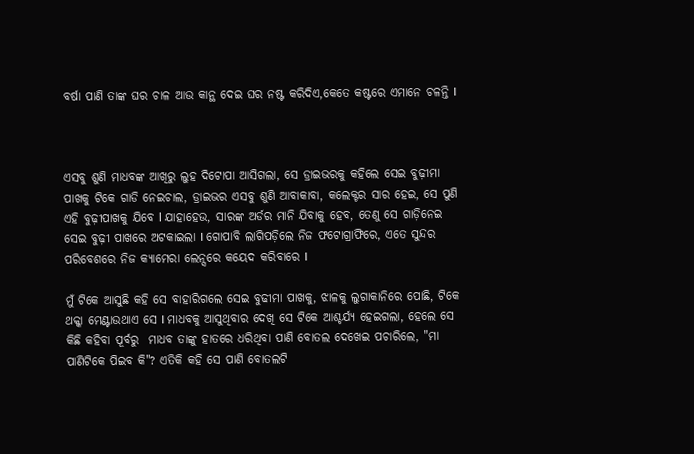ବର୍ଷା ପାଣି ତାଙ୍କ ଘର ଚାଳ ଆଉ କାନ୍ଥ ଦେଇ ଘର ନଷ୍ଟ କରିଦିଏ,କେତେ କଷ୍ଟରେ ଏମାନେ ଚଳନ୍ତି I



ଏସବୁ ଶୁଣି ମାଧବଙ୍କ ଆଖିରୁ ଲୁହ ଦିଟୋପା ଆସିଗଲା, ସେ ଡ୍ରାଇଭରକୁ କହିଲେ ସେଇ ବୁଢ଼ୀମା ପାଖକୁ ଟିକେ ଗାଡି ନେଇଚାଲ, ଡ୍ରାଇଭର ଏସବୁ ଶୁଣି ଆବାକାବା, କଲେକ୍ଟର ସାର ହେଇ, ସେ ପୁଣି ଏହି ବୁଢ଼ୀପାଖକୁ ଯିବେ l ଯାହାହେଉ, ସାରଙ୍କ ଅର୍ଡର ମାନି ଯିବାକୁ ହେବ, ତେଣୁ ସେ ଗାଡ଼ିନେଇ ସେଇ ବୁଢ଼ୀ ପାଖରେ ଅଟକାଇଲା I ଗୋପାବି ଲାଗିପଡ଼ିଲେ ନିଜ ଫଟୋଗ୍ରାଫିରେ, ଏତେ ସୁନ୍ଦର ପରିବେଶରେ ନିଜ କ୍ୟାମେରା ଲେନ୍ସରେ କୟେଦ କରିବାରେ I

ମୁଁ ଟିକେ ଆସୁଛି କହି ସେ ବାହାରିଗଲେ ସେଇ ବୁଢୀମା ପାଖକୁ, ଝାଳକୁ ଲୁଗାକାନିରେ ପୋଛି, ଟିକେ ଥକ୍କା ମେଣ୍ଟାଉଥାଏ ସେ I ମାଧବକୁ ଆସୁଥିବାର ଦେଖି ସେ ଟିକେ ଆଶ୍ଚର୍ଯ୍ୟ ହେଇଗଲା, ହେଲେ ସେ କିଛି କହିବା ପୂର୍ବରୁ  ମାଧବ ତାଙ୍କୁ ହାତରେ ଧରିଥିବା ପାଣି ବୋତଲ ଦେଖେଇ ପଚାରିଲେ, "ମା ପାଣିଟିକେ ପିଇବ କି"? ଏତିକି କହି ସେ ପାଣି ବୋତଲଟି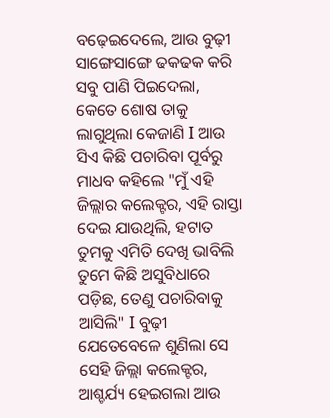ବଢ଼େଇଦେଲେ, ଆଉ ବୁଢ଼ୀ ସାଙ୍ଗେସାଙ୍ଗେ ଢକଢକ କରି ସବୁ ପାଣି ପିଇଦେଲା, କେତେ ଶୋଷ ତାକୁ ଲାଗୁଥିଲା କେଜାଣି I ଆଉ ସିଏ କିଛି ପଚାରିବା ପୂର୍ବରୁ ମାଧବ କହିଲେ "ମୁଁ ଏହି ଜିଲ୍ଲାର କଲେକ୍ଟର, ଏହି ରାସ୍ତା ଦେଇ ଯାଉଥିଲି, ହଟାତ ତୁମକୁ ଏମିତି ଦେଖି ଭାବିଲି ତୁମେ କିଛି ଅସୁବିଧାରେ ପଡ଼ିଛ, ତେଣୁ ପଚାରିବାକୁ ଆସିଲି" I ବୁଢ଼ୀ ଯେତେବେଳେ ଶୁଣିଲା ସେ ସେହି ଜିଲ୍ଲା କଲେକ୍ଟର, ଆଶ୍ଚର୍ଯ୍ୟ ହେଇଗଲା ଆଉ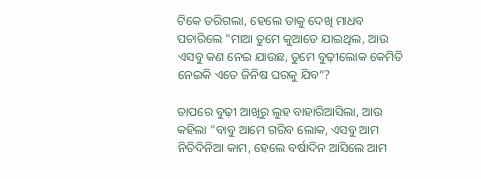ଟିକେ ଡରିଗଲା, ହେଲେ ତାକୁ ଦେଖି ମାଧବ ପଚାରିଲେ "ମାଆ ତୁମେ କୁଆଡେ ଯାଇଥିଲ, ଆଉ ଏସବୁ କଣ ନେଇ ଯାଉଛ, ତୁମେ ବୁଢ଼ୀଲୋକ କେମିତି ନେଇକି ଏତେ ଜିନିଷ ଘରକୁ ଯିବ”?

ତାପରେ ବୁଢ଼ୀ ଆଖିରୁ ଲୁହ ବାହାରିଆସିଲା, ଆଉ କହିଲା "ବାବୁ ଆମେ ଗରିବ ଲୋକ, ଏସବୁ ଆମ ନିତିଦିନିଆ କାମ, ହେଲେ ବର୍ଷାଦିନ ଆସିଲେ ଆମ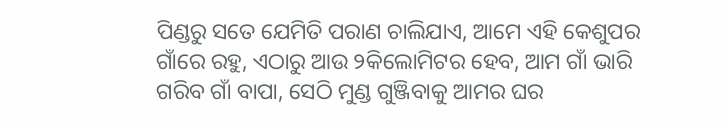ପିଣ୍ଡରୁ ସତେ ଯେମିତି ପରାଣ ଚାଲିଯାଏ, ଆମେ ଏହି କେଶୁପର ଗାଁରେ ରହୁ, ଏଠାରୁ ଆଉ ୨କିଲୋମିଟର ହେବ, ଆମ ଗାଁ ଭାରି ଗରିବ ଗାଁ ବାପା, ସେଠି ମୁଣ୍ଡ ଗୁଞ୍ଜିବାକୁ ଆମର ଘର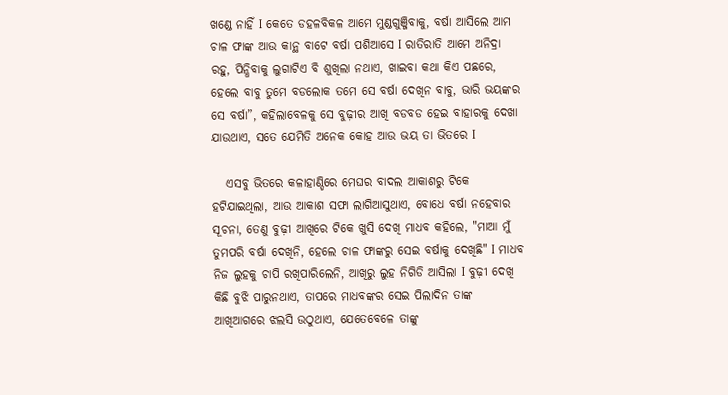ଖଣ୍ଡେ ନାହିଁ I କେତେ ଡହଳବିକଳ ଆମେ ମୁଣ୍ଡଗୁଞ୍ଜିବାକୁ, ବର୍ଷା ଆସିଲେ ଆମ ଚାଳ ଫାଙ୍କ ଆଉ କାନ୍ଥ ବାଟେ ବର୍ଷା ପଶିଆସେ I ରାତିରାତି ଆମେ ଅନିଦ୍ରା ରହୁ, ପିନ୍ଧିବାକୁ ଲୁଗାଟିଏ ବି ଶୁଖିଲା ନଥାଏ, ଖାଇବା କଥା କିଏ ପଛରେ, ହେଲେ ବାବୁ ତୁମେ ବଡଲୋକ ତମେ ସେ ବର୍ଷା ଦେଖିନ ବାବୁ, ଭାରି ଭୟଙ୍କର ସେ ବର୍ଷା”, କହିଲାବେଳକୁ ସେ ବୁଢ଼ୀର ଆଖି ବଡବଡ ହେଇ ବାହାରକୁ ଦେଖା ଯାଉଥାଏ, ସତେ ଯେମିତି ଅନେକ କୋହ ଆଉ ଭୟ ତା ଭିତରେ I

   ଏସବୁ ଭିତରେ କଳାହାଣ୍ଡିରେ ମେଘର ବାଦଲ ଆକାଶରୁ ଟିକେ ହଟିଯାଇଥିଲା, ଆଉ ଆକାଶ ସଫା ଲାଗିଆସୁଥାଏ, ବୋଧେ ବର୍ଷା ନହେବାର ସୂଚନା, ତେଣୁ ବୁଢ଼ୀ ଆଖିରେ ଟିକେ ଖୁସି ଦେଖି ମାଧବ କହିଲେ, "ମାଆ ମୁଁ ତୁମପରି ବର୍ଷା ଦେଖିନି, ହେଲେ ଚାଳ ଫାଙ୍କରୁ ସେଇ ବର୍ଷାକୁ ଦେଖିଛି" I ମାଧବ ନିଜ ଲୁହକୁ ଚାପି ରଖିପାରିଲେନି, ଆଖିରୁ ଲୁହ ନିଗିଡି ଆସିଲା I ବୁଢ଼ୀ ଦେଖି କିଛି ବୁଝି ପାରୁନଥାଏ, ତାପରେ ମାଧବଙ୍କର ସେଇ ପିଲାଦିନ ତାଙ୍କ ଆଖିଆଗରେ ଝଲସି ଉଠୁଥାଏ, ଯେତେବେଳେ ତାଙ୍କୁ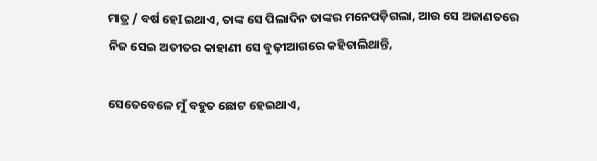ମାତ୍ର / ବର୍ଷ ହେIଇଥାଏ, ତାଙ୍କ ସେ ପିଲାଦିନ ତାଙ୍କର ମନେପଡ଼ିଗଲା, ଆଉ ସେ ଅଜାଣତରେ ନିଜ ସେଇ ଅତୀତର କାହାଣୀ ସେ ବୁଢ଼ୀଆଗରେ କହିଚାଲିଥାନ୍ତି,

ସେତେବେଳେ ମୁଁ ବହୁତ ଛୋଟ ହେଇଥାଏ,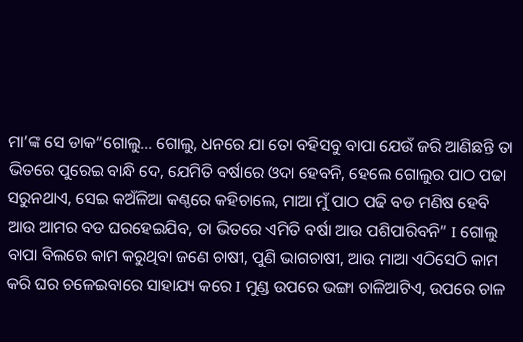ମା’ଙ୍କ ସେ ଡାକ“ଗୋଲୁ... ଗୋଲୁ, ଧନରେ ଯା ତୋ ବହିସବୁ ବାପା ଯେଉଁ ଜରି ଆଣିଛନ୍ତି ତା ଭିତରେ ପୁରେଇ ବାନ୍ଧି ଦେ, ଯେମିତି ବର୍ଷାରେ ଓଦା ହେବନି, ହେଲେ ଗୋଲୁର ପାଠ ପଢା ସରୁନଥାଏ, ସେଇ କଅଁଳିଆ କଣ୍ଠରେ କହିଚାଲେ, ମାଆ ମୁଁ ପାଠ ପଢି ବଡ ମଣିଷ ହେବି ଆଉ ଆମର ବଡ ଘରହେଇଯିବ, ତା ଭିତରେ ଏମିତି ବର୍ଷା ଆଉ ପଶିପାରିବନି” I ଗୋଲୁ ବାପା ବିଲରେ କାମ କରୁଥିବା ଜଣେ ଚାଷୀ, ପୁଣି ଭାଗଚାଷୀ, ଆଉ ମାଆ ଏଠିସେଠି କାମ କରି ଘର ଚଳେଇବାରେ ସାହାଯ୍ୟ କରେ I ମୁଣ୍ଡ ଉପରେ ଭଙ୍ଗା ଚାଳିଆଟିଏ, ଉପରେ ଚାଳ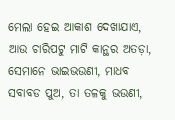ମେଲା ହେଇ ଆକାଶ ଦେଖାଯାଏ, ଆଉ ଚାରିପଟୁ ମାଟି କାନ୍ଥର ଅତଡ଼ା, ସେମାନେ ଭାଇଭଉଣୀ, ମାଧବ ସବାବଡ ପୁଅ, ତା ତଳକୁ ଭଉଣୀ,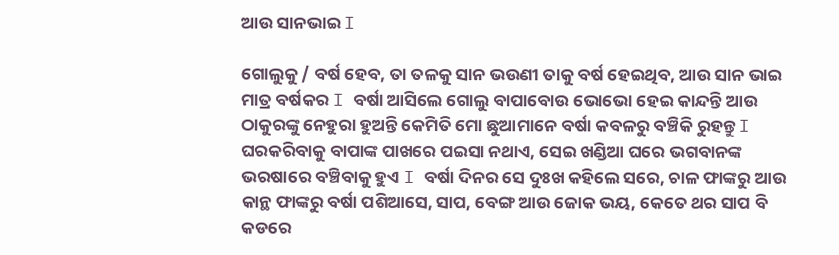ଆଉ ସାନଭାଇ I

ଗୋଲୁକୁ / ବର୍ଷ ହେବ, ତା ତଳକୁ ସାନ ଭଉଣୀ ତାକୁ ବର୍ଷ ହେଇଥିବ, ଆଉ ସାନ ଭାଇ ମାତ୍ର ବର୍ଷକର I ବର୍ଷା ଆସିଲେ ଗୋଲୁ ବାପାବୋଉ ଭୋଭୋ ହେଇ କାନ୍ଦନ୍ତି ଆଉ ଠାକୁରଙ୍କୁ ନେହୁରା ହୁଅନ୍ତି କେମିତି ମୋ ଛୁଆମାନେ ବର୍ଷା କବଳରୁ ବଞ୍ଚିକି ରୁହନ୍ତୁ I ଘରକରିବାକୁ ବାପାଙ୍କ ପାଖରେ ପଇସା ନଥାଏ, ସେଇ ଖଣ୍ଡିଆ ଘରେ ଭଗବାନଙ୍କ ଭରଷାରେ ବଞ୍ଚିବାକୁ ହୁଏ I ବର୍ଷା ଦିନର ସେ ଦୁଃଖ କହିଲେ ସରେ, ଚାଳ ଫାଙ୍କରୁ ଆଉ କାନ୍ଥ ଫାଙ୍କରୁ ବର୍ଷା ପଶିଆସେ, ସାପ, ବେଙ୍ଗ ଆଉ ଜୋକ ଭୟ, କେତେ ଥର ସାପ ବି କଡରେ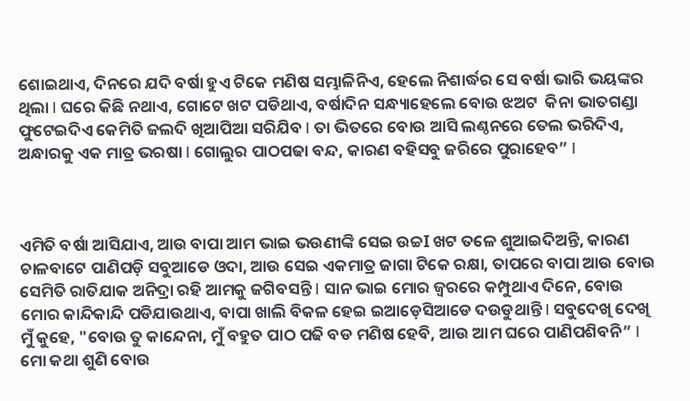ଶୋଇଥାଏ, ଦିନରେ ଯଦି ବର୍ଷା ହୁଏ ଟିକେ ମଣିଷ ସମ୍ଭାଳିନିଏ, ହେଲେ ନିଶାର୍ଦ୍ଧର ସେ ବର୍ଷା ଭାରି ଭୟଙ୍କର ଥିଲା I ଘରେ କିଛି ନଥାଏ, ଗୋଟେ ଖଟ ପଡିଥାଏ, ବର୍ଷାଦିନ ସନ୍ଧ୍ୟାହେଲେ ବୋଉ ଝଅଟ  କିନା ଭାତଗଣ୍ଡା ଫୁଟେଇଦିଏ କେମିତି ଜଲଦି ଖିଆପିଆ ସରିଯିବ I ତା ଭିତରେ ବୋଉ ଆସି ଲଣ୍ଠନରେ ତେଲ ଭରିଦିଏ, ଅନ୍ଧାରକୁ ଏକ ମାତ୍ର ଭରଷା I ଗୋଲୁର ପାଠପଢା ବନ୍ଦ, କାରଣ ବହିସବୁ ଜରିରେ ପୁରାହେବ” I



ଏମିତି ବର୍ଷା ଆସିଯାଏ, ଆଉ ବାପା ଆମ ଭାଇ ଭଉଣୀଙ୍କି ସେଇ ଉଚ୍ଚI ଖଟ ତଳେ ଶୁଆଇଦିଅନ୍ତି, କାରଣ ଚାଳବାଟେ ପାଣିପଡ଼ି ସବୁଆଡେ ଓଦା, ଆଉ ସେଇ ଏକମାତ୍ର ଜାଗା ଟିକେ ରକ୍ଷା, ତାପରେ ବାପା ଆଉ ବୋଉ ସେମିତି ରାତିଯାକ ଅନିଦ୍ରା ରହି ଆମକୁ ଜଗିବସନ୍ତି I ସାନ ଭାଇ ମୋର ଜ୍ୱରରେ କମ୍ପୁଥାଏ ଦିନେ, ବୋଉ ମୋର କାନ୍ଦିକାନ୍ଦି ପଡିଯାଉଥାଏ, ବାପା ଖାଲି ବିକଳ ହେଇ ଇଆଡ଼େସିଆଡେ ଦଉଡୁଥାନ୍ତି I ସବୁଦେଖି ଦେଖି ମୁଁ କୁହେ, "ବୋଉ ତୁ କାନ୍ଦେନା, ମୁଁ ବହୁତ ପାଠ ପଢି ବଡ ମଣିଷ ହେବି, ଆଉ ଆମ ଘରେ ପାଣିପଶିବନି” I ମୋ କଥା ଶୁଣି ବୋଉ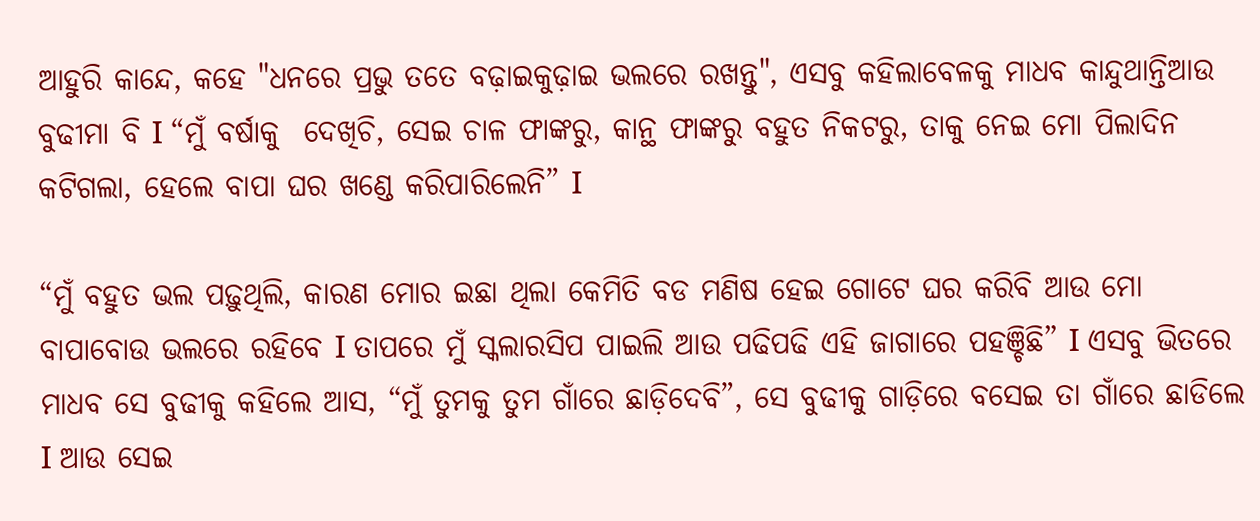ଆହୁରି କାନ୍ଦେ, କହେ "ଧନରେ ପ୍ରଭୁ ତତେ ବଢ଼ାଇକୁଢ଼ାଇ ଭଲରେ ରଖନ୍ତୁ", ଏସବୁ କହିଲାବେଳକୁ ମାଧବ କାନ୍ଦୁଥାନ୍ତିଆଉ ବୁଢୀମା ବି I “ମୁଁ ବର୍ଷାକୁ  ଦେଖିଚି, ସେଇ ଚାଳ ଫାଙ୍କରୁ, କାନ୍ଥ ଫାଙ୍କରୁ ବହୁତ ନିକଟରୁ, ତାକୁ ନେଇ ମୋ ପିଲାଦିନ କଟିଗଲା, ହେଲେ ବାପା ଘର ଖଣ୍ଡେ କରିପାରିଲେନି” I

“ମୁଁ ବହୁତ ଭଲ ପଢ଼ୁଥିଲି, କାରଣ ମୋର ଇଛା ଥିଲା କେମିତି ବଡ ମଣିଷ ହେଇ ଗୋଟେ ଘର କରିବି ଆଉ ମୋ ବାପାବୋଉ ଭଲରେ ରହିବେ I ତାପରେ ମୁଁ ସ୍କଲାରସିପ ପାଇଲି ଆଉ ପଢିପଢି ଏହି ଜାଗାରେ ପହଞ୍ଚିଛି” I ଏସବୁ ଭିତରେ ମାଧବ ସେ ବୁଢୀକୁ କହିଲେ ଆସ, “ମୁଁ ତୁମକୁ ତୁମ ଗାଁରେ ଛାଡ଼ିଦେବି”, ସେ ବୁଢୀକୁ ଗାଡ଼ିରେ ବସେଇ ତା ଗାଁରେ ଛାଡିଲେ I ଆଉ ସେଇ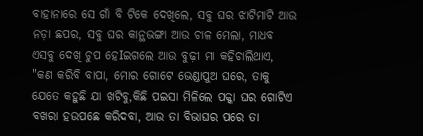ବାହାନାରେ ସେ ଗାଁ ବି ଟିକେ ଦେଖିଲେ, ସବୁ ଘର ଝାଟିମାଟି ଆଉ ନଡ଼ା ଛପର, ସବୁ ଘର କାନ୍ଥଭଙ୍ଗା ଆଉ ଚାଳ ମେଲା, ମାଧବ ଏସବୁ ଦେଖି ଚୁପ ହେIଇଗଲେ ଆଉ ବୁଢ଼ୀ ମା କହିଚାଲିଥାଏ, "କଣ କରିବି ବାପା, ମୋର ଗୋଟେ ଭେଣ୍ଡାପୁଅ ଘରେ, ତାକୁ ଯେତେ କହୁଛି ଯା ଖଟିବୁ,କିଛି ପଇସା ମିଳିଲେ ପକ୍କା ଘର ଗୋଟିଏ ବଖରା ହଉପଛେ କରିଦବା, ଆଉ ତା ବିଭାଘର ପରେ ତା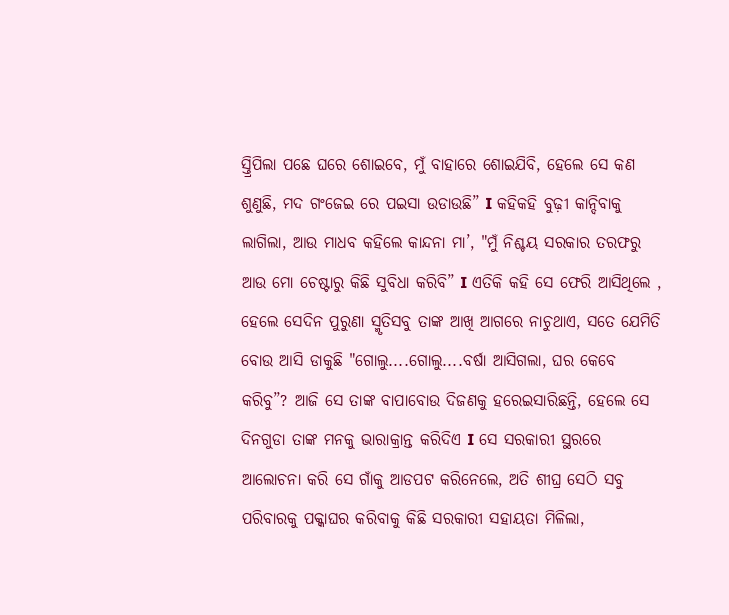ସ୍ତ୍ରିପିଲା ପଛେ ଘରେ ଶୋଇବେ, ମୁଁ ବାହାରେ ଶୋଇଯିବି, ହେଲେ ସେ କଣ ଶୁଣୁଛି, ମଦ ଗଂଜେଇ ରେ ପଇସା ଉଡାଉଛି” I କହିକହି ବୁଢ଼ୀ କାନ୍ଦିବାକୁ ଲାଗିଲା, ଆଉ ମାଧବ କହିଲେ କାନ୍ଦନା ମା’, "ମୁଁ ନିଶ୍ଚୟ ସରକାର ତରଫରୁ ଆଉ ମୋ ଚେଷ୍ଟାରୁ କିଛି ସୁବିଧା କରିବି” I ଏତିକି କହି ସେ ଫେରି ଆସିଥିଲେ , ହେଲେ ସେଦିନ ପୁରୁଣା ସ୍ମୃତିସବୁ ତାଙ୍କ ଆଖି ଆଗରେ ନାଚୁଥାଏ, ସତେ ଯେମିତି ବୋଉ ଆସି ଡାକୁଛି "ଗୋଲୁ....ଗୋଲୁ....ବର୍ଷା ଆସିଗଲା, ଘର କେବେ କରିବୁ”? ଆଜି ସେ ତାଙ୍କ ବାପାବୋଉ ଦିଜଣକୁ ହରେଇସାରିଛନ୍ତି, ହେଲେ ସେ ଦିନଗୁଡା ତାଙ୍କ ମନକୁ ଭାରାକ୍ରାନ୍ତ କରିଦିଏ I ସେ ସରକାରୀ ସ୍ଥରରେ ଆଲୋଚନା କରି ସେ ଗାଁକୁ ଆଡପଟ କରିନେଲେ, ଅତି ଶୀଘ୍ର ସେଠି ସବୁ ପରିବାରକୁ ପକ୍କାଘର କରିବାକୁ କିଛି ସରକାରୀ ସହାୟତା ମିଳିଲା,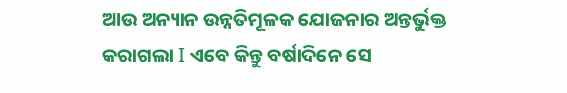ଆଉ ଅନ୍ୟାନ ଉନ୍ନତିମୂଳକ ଯୋଜନାର ଅନ୍ତର୍ଭୁକ୍ତ କରାଗଲା I ଏବେ କିନ୍ତୁ ବର୍ଷାଦିନେ ସେ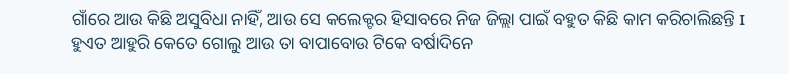ଗାଁରେ ଆଉ କିଛି ଅସୁବିଧା ନାହିଁ, ଆଉ ସେ କଲେକ୍ଟର ହିସାବରେ ନିଜ ଜିଲ୍ଲା ପାଇଁ ବହୁତ କିଛି କାମ କରିଚାଲିଛନ୍ତି I ହୁଏତ ଆହୁରି କେତେ ଗୋଲୁ ଆଉ ତା ବାପାବୋଉ ଟିକେ ବର୍ଷାଦିନେ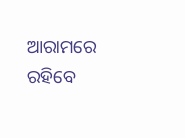ଆରାମରେ ରହିବେ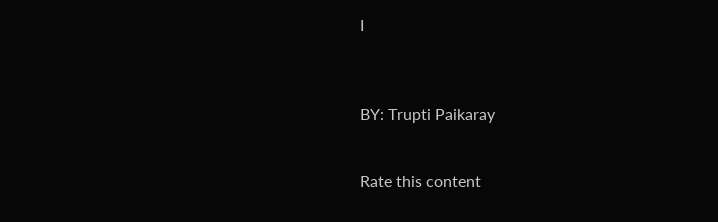I



BY: Trupti Paikaray


Rate this content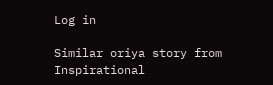Log in

Similar oriya story from Inspirational